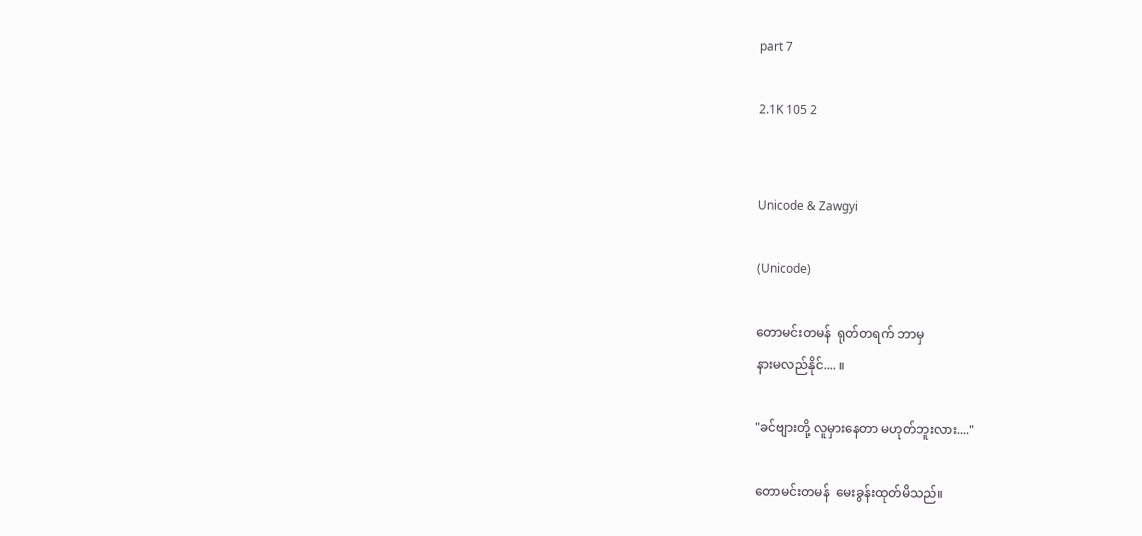part 7

2.1K 105 2


Unicode & Zawgyi

(Unicode)

တောမင်းတမန်  ရုတ်တရက် ဘာမှ
နားမလည်နိုင်.... ။

"ခင်ဗျားတို့ လူမှားနေတာ မဟုတ်ဘူးလား...."

တောမင်းတမန်  မေးခွန်းထုတ်မိသည်။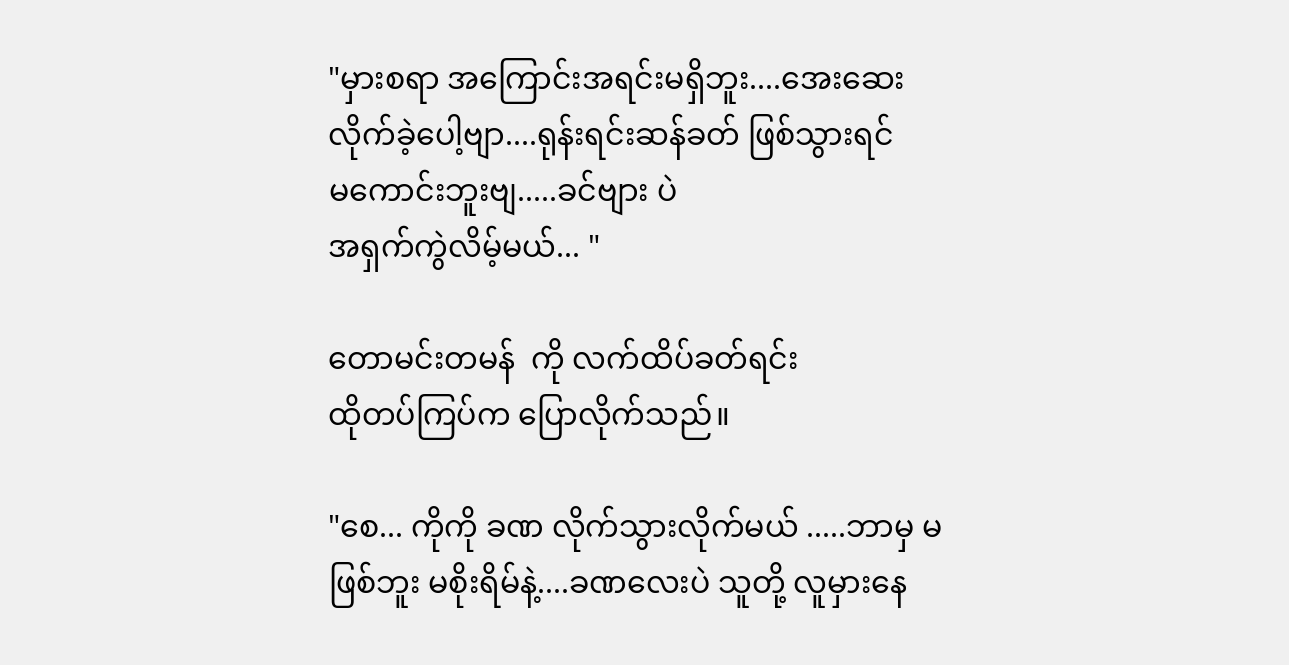"မှားစရာ အကြောင်းအရင်းမရှိဘူး....အေးဆေး လိုက်ခဲ့ပေါ့ဗျာ....ရုန်းရင်းဆန်ခတ် ဖြစ်သွားရင်
မကောင်းဘူးဗျ.....ခင်ဗျား ပဲ
အရှက်ကွဲလိမ့်မယ်... "

တောမင်းတမန်  ကို လက်ထိပ်ခတ်ရင်း
ထိုတပ်ကြပ်က ပြောလိုက်သည်။

"စေ... ကိုကို ခဏ လိုက်သွားလိုက်မယ် .....ဘာမှ မဖြစ်ဘူး မစိုးရိမ်နဲ့....ခဏလေးပဲ သူတို့ လူမှားနေ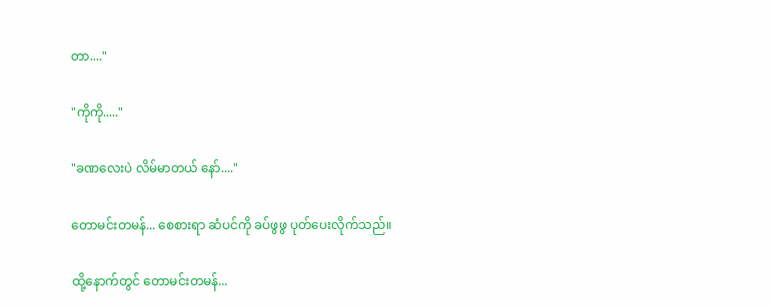တာ...."

"ကိုကို....."

"ခဏလေးပဲ လိမ်မာတယ် နော်...."

တောမင်းတမန်... စေစားရာ ဆံပင်ကို ခပ်ဖွဖွ ပုတ်ပေးလိုက်သည်။

ထို့နောက်တွင် တောမင်းတမန်...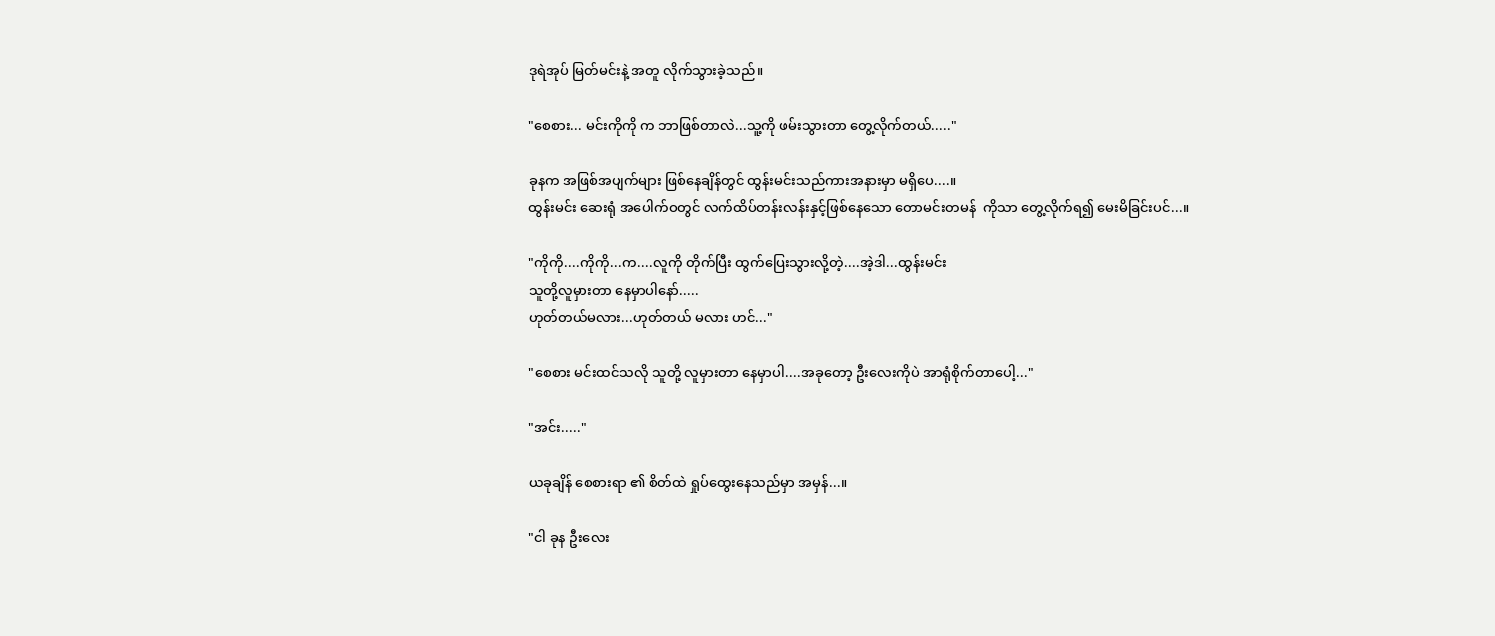ဒုရဲအုပ် မြတ်မင်းနဲ့ အတူ လိုက်သွားခဲ့သည်။

"စေစား... မင်းကိုကို က ဘာဖြစ်တာလဲ...သူ့ကို ဖမ်းသွားတာ တွေ့လိုက်တယ်....."

ခုနက အဖြစ်အပျက်များ ဖြစ်နေချိန်တွင် ထွန်းမင်းသည်ကားအနားမှာ မရှိပေ....။
ထွန်းမင်း ဆေးရုံ အပေါက်ဝတွင် လက်ထိပ်တန်းလန်းနှင့်ဖြစ်နေသော တောမင်းတမန်  ကိုသာ တွေ့လိုက်ရ၍ မေးမိခြင်းပင်...။

"ကိုကို....ကိုကို...က....လူကို တိုက်ပြီး ထွက်ပြေးသွားလို့တဲ့....အဲ့ဒါ...ထွန်းမင်း
သူတို့လူမှားတာ နေမှာပါနော်.....
ဟုတ်တယ်မလား...ဟုတ်တယ် မလား ဟင်..."

"စေစား မင်းထင်သလို သူတို့ လူမှားတာ နေမှာပါ....အခုတော့ ဦးလေးကိုပဲ အာရုံစိုက်တာပေါ့..."

"အင်း....."

ယခုချိန် စေစားရာ ၏ စိတ်ထဲ ရှုပ်ထွေးနေသည်မှာ အမှန်...။

"ငါ ခုန ဦးလေး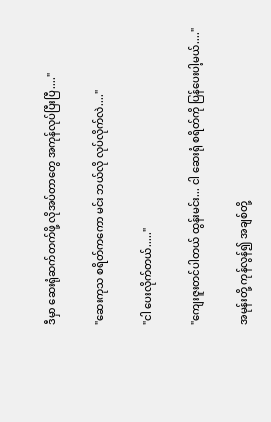ဒီမှာ ဆေးရုံဆက်တက်ဖို့ လိုအပ်တာတွေ အကုန်လုပ်ပြီးပြီ...."

"ဆေးကုသ စရိတ်ကကော မင်း ဘယ်လို လုပ်လိုက်လဲ...."

"ငါ ပေးလိုက်တယ်....."

"ကျေးဇူးတင်ပါတယ် ထွန်းမင်း... ငါ ဆေးရုံ စရိတ်ကို ပြန်ပေးပါ့မယ်...."

အမုန်းတို့ ကုန်လွန်၍ အချစ်တို့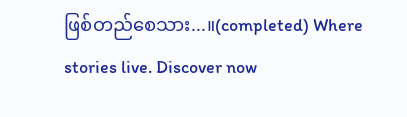ဖြစ်တည်စေသား...။(completed) Where stories live. Discover now